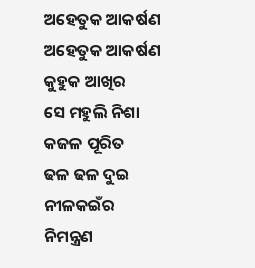ଅହେତୁକ ଆକର୍ଷଣ
ଅହେତୁକ ଆକର୍ଷଣ
କୁହୁକ ଆଖିର
ସେ ମହୁଲି ନିଶା
କଜଳ ପୂରିତ
ଢଳ ଢଳ ଦୁଇ ନୀଳକଇଁର ନିମନ୍ତ୍ରଣ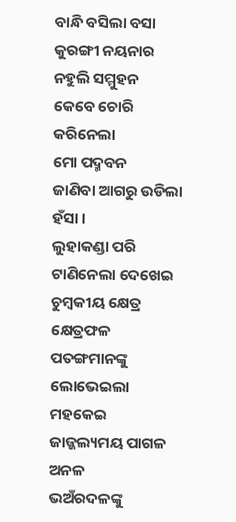ବାନ୍ଧି ବସିଲା ବସା
କୁରଙ୍ଗୀ ନୟନାର
ନହୁଲି ସମ୍ମୁହନ
କେବେ ଚୋରି କରିନେଲା
ମୋ ପଦ୍ମବନ
ଜାଣିବା ଆଗରୁ ଉଡିଲା ହଁସା ।
ଲୁହାକଣ୍ଡା ପରି
ଟାଣିନେଲା ଦେଖେଇ
ଚୁମ୍ବକୀୟ କ୍ଷେତ୍ର କ୍ଷେତ୍ରଫଳ
ପତଙ୍ଗମାନଙ୍କୁ
ଲୋଭେଇଲା ମହକେଇ
ଜାଜ୍ଜଲ୍ୟମୟ ପାଗଳ ଅନଳ
ଭଅଁରଦଳଙ୍କୁ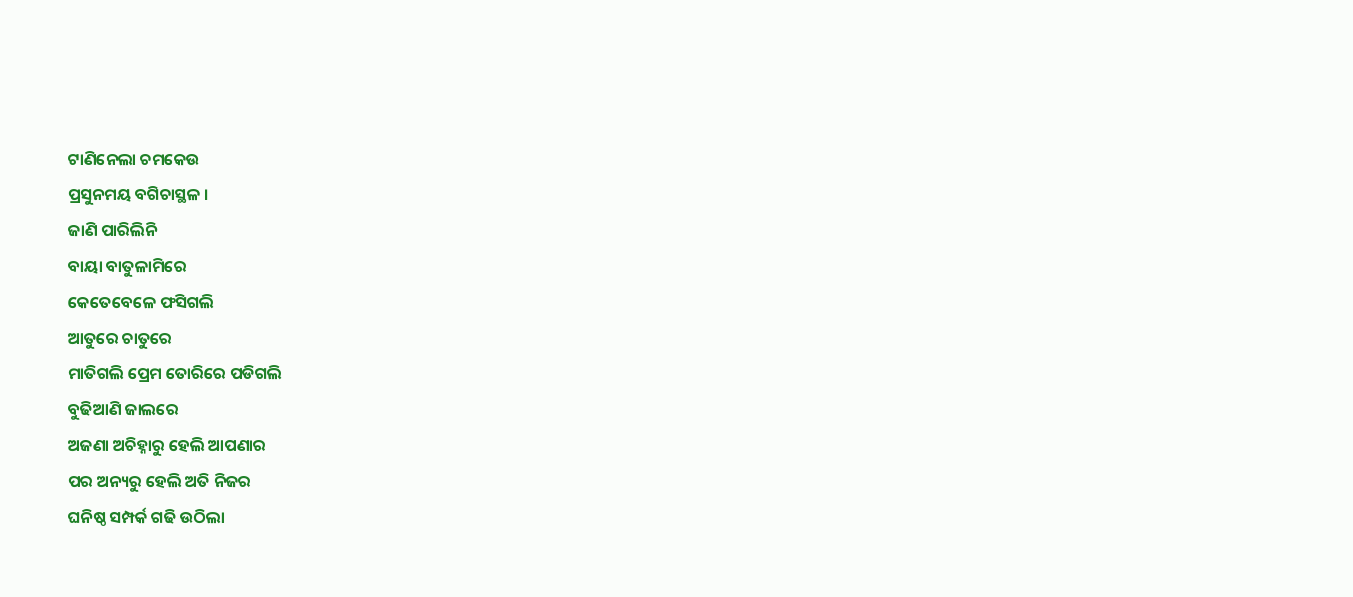ଟାଣିନେଲା ଚମକେଉ
ପ୍ରସୁନମୟ ବଗିଚାସ୍ଥଳ ।
ଜାଣି ପାରିଲିନି
ବାୟା ବାତୁଳାମିରେ
କେତେବେଳେ ଫସିଗଲି
ଆତୁରେ ଚାତୁରେ
ମାତିଗଲି ପ୍ରେମ ତୋରିରେ ପଡିଗଲି
ବୁଢିଆଣି ଜାଲରେ
ଅଜଣା ଅଚିହ୍ନାରୁ ହେଲି ଆପଣାର
ପର ଅନ୍ୟରୁ ହେଲି ଅତି ନିଜର
ଘନିଷ୍ଠ ସମ୍ପର୍କ ଗଢି ଉଠିଲା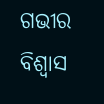ଗଭୀର ବିଶ୍ବାସ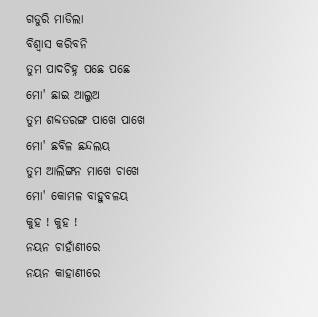ଗଡୁରି ମାଡିଲା
ବିଶ୍ୱାସ କରିବନି
ତୁମ ପାଦଚିହ୍ନ ପଛେ ପଛେ
ମୋ' ଛାଇ ଆଲୁଅ
ତୁମ ଶବ୍ଦତରଙ୍ଗ ପାଖେ ପାଖେ
ମୋ' ଛବିଳ ଛନ୍ଦଲୟ
ତୁମ ଆଲିଙ୍ଗନ ମାଖେ ଚାଖେ
ମୋ' କୋମଳ ବାହୁବଳୟ
କୁହ ! କୁହ !
ନୟନ ଚାହାଁଣୀରେ
ନୟନ କାହାଣୀରେ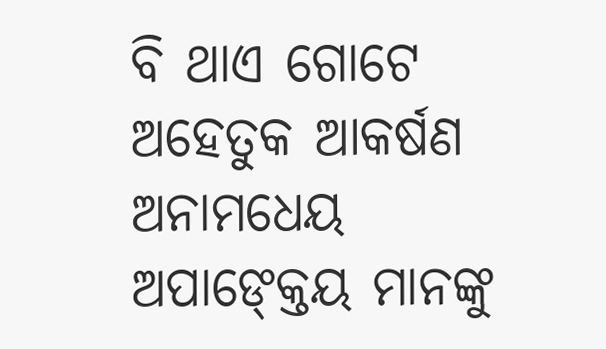ବି ଥାଏ ଗୋଟେ ଅହେତୁକ ଆକର୍ଷଣ
ଅନାମଧେୟ ଅପାଙ୍କ୍ତେୟ ମାନଙ୍କୁ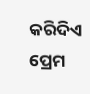କରିଦିଏ ପ୍ରେମ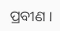ପ୍ରବୀଣ ।